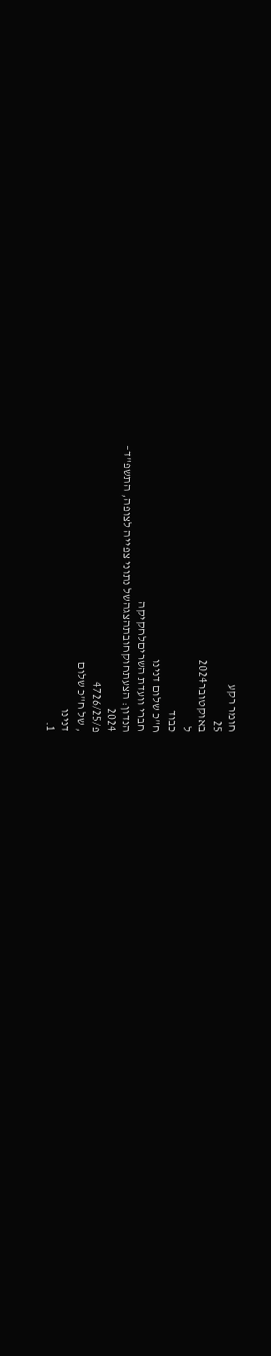חומר רקע
25
באוקטובר2024
ל
כבוד
ח"כ שלום דנינו
חברי וועדת השריםלחקיקה
הנדון: הצעתחוקחובתהצגהשל נתוני צפייה לצופה, התשפ"ד–
2024
פ/4726/25
, של ח"כ שלום
דנינו
1.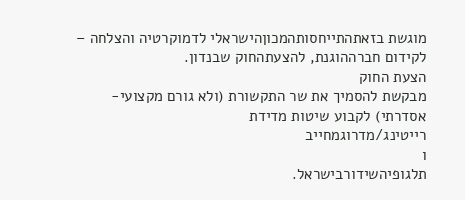מוגשת בזאתהתייחסותהמכוןהישראלי לדמוקרטיה והצלחה –
לקידום חברההוגנת, להצעתהחוק שבנדון.
הצעת החוק
מבקשת להסמיך את שר התקשורת (ולא גורם מקצועי-
אסדרתי) לקבוע שיטות מדידת
רייטינג/מדרוגמחייב
ו
תלגופיהשידורבישראל.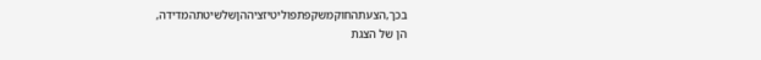בכך,הצעתהחוקמשקפתפוליטיזציההןשלשיטתהמדידה,
הן של הצגת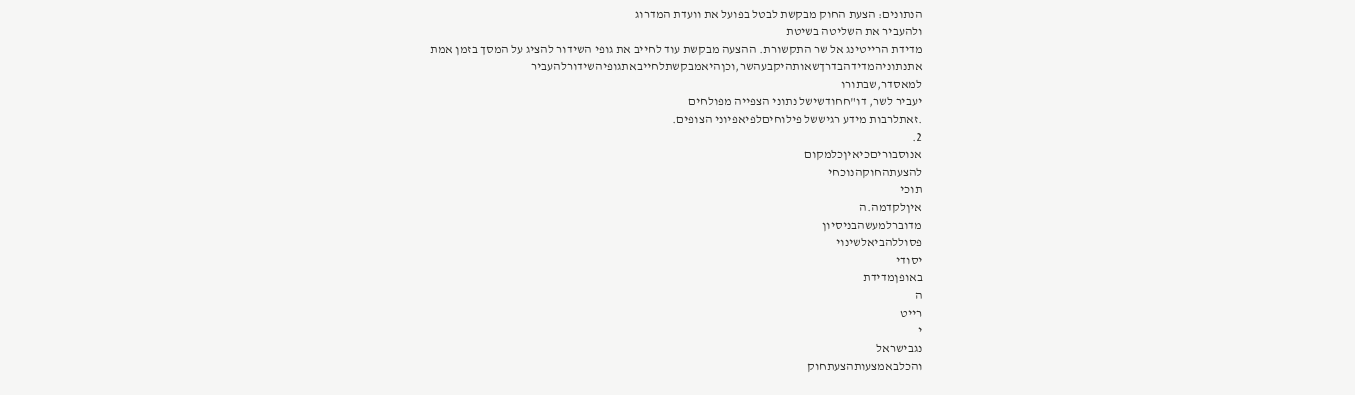הנתונים: הצעת החוק מבקשת לבטל בפועל את וועדת המדרוג
ולהעביר את השליטה בשיטת
מדידת הרייטינג אל שר התקשורת. ההצעה מבקשת עוד לחייב את גופי השידור להציג על המסך בזמן אמת
אתנתוניהמדידהבדרךשאותהיקבעהשר,וכןהיאמבקשתלחייבאתגופיהשידורלהעביר
למאסדר,שבתורו
יעביר לשר, דו"חחודשישל נתוני הצפייה מפולחים
.זאתלרבות מידע רגיששל פילוחיםלפיאפיוני הצופים.
2.
אנוסבוריםכיאיןכלמקום
להצעתהחוקהנוכחי
תוכי
איןלקדמה.ה
מדוברלמעשהבניסיון
פסוללהביאלשינוי
יסודי
באופןמדידת
ה
רייט
י
נגבישראל
והכלבאמצעותהצעתחוק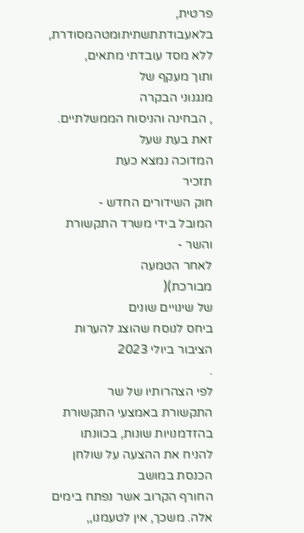פרטית,
בלאעבודתתשתיתומטהמסודרת,
ללא מסד עובדתי מתאים,
ותוך מעקף של
מנגנוני הבקרה
, הבחינה והניסוח הממשלתיים. זאת בעת שעל
המדוכה נמצא כעת
תזכיר
חוק השידורים החדש -
המובל בידי משרד התקשורת והשר -
לאחר הטמעה
מבורכת)(
של שינויים שונים
ביחס לנוסח שהוצג להערות הציבור ביולי 2023
.
לפי הצהרותיו של שר
התקשורת באמצעי התקשורת בהזדמנויות שונות, בכוונתו להניח את ההצעה על שולחן הכנסת במושב
החורף הקרוב אשר נפתח בימים אלה. משכך, אין לטעמנו,,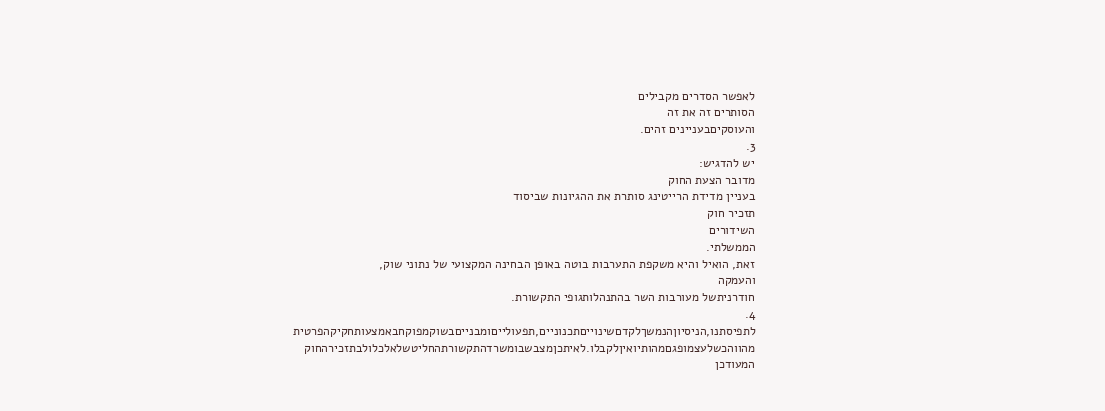לאפשר הסדרים מקבילים
הסותרים זה את זה
והעוסקיםבעניינים זהים.
3.
יש להדגיש:
מדובר הצעת החוק
בעניין מדידת הרייטינג סותרת את ההגיונות שביסוד
תזכיר חוק
השידורים
הממשלתי.
זאת, הואיל והיא משקפת התערבות בוטה באופן הבחינה המקצועי של נתוני שוק,
והעמקה
חודרניתשל מעורבות השר בהתנהלותגופי התקשורת.
4.
לתפיסתנו,הניסיוןהנמשךלקדםשינוייםתכנוניים,תפעולייםומבנייםבשוקמפוקחבאמצעותחקיקהפרטית
מהווהכשלעצמופגםמהותיואיןלקבלו.לאיתכןמצבשבומשרדהתקשורתהחליטשלאלכלולבתזכירהחוק
המעודכן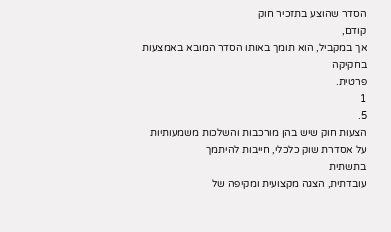הסדר שהוצע בתזכיר חוק
קודם,
אך במקביל, הוא תומך באותו הסדר המובא באמצעות
בחקיקה
פרטית.
1
5.
הצעות חוק שיש בהן מורכבות והשלכות משמעותיות על אסדרת שוק כלכלי, חייבות להיתמך
בתשתית
עובדתית, הצגה מקצועית ומקיפה של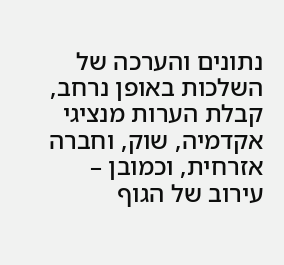נתונים והערכה של השלכות באופן נרחב, קבלת הערות מנציגי
אקדמיה, שוק, וחברה אזרחית, וכמובן –
עירוב של הגוף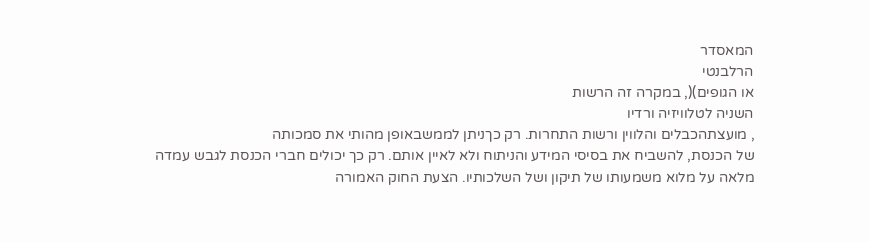המאסדר
הרלבנטי
או הגופים)(, במקרה זה הרשות
השניה לטלוויזיה ורדיו
, מועצתהכבלים והלווין ורשות התחרות. רק כךניתן לממשבאופן מהותי את סמכותה
של הכנסת, להשביח את בסיסי המידע והניתוח ולא לאיין אותם. רק כך יכולים חברי הכנסת לגבש עמדה
מלאה על מלוא משמעותו של תיקון ושל השלכותיו. הצעת החוק האמורה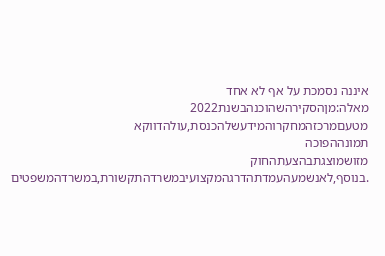איננה נסמכת על אף לא אחד
מאלה:מןהסקירהשהוכנהבשנת2022
מטעםמרכזהמחקרוהמידעשלהכנסת,עולהדווקא
תמונההפוכה
מזושמוצגתבהצעתהחוק
.בנוסף,לאנשמעהעמדתהדרגהמקצועיבמשרדהתקשורת,במשרדהמשפטים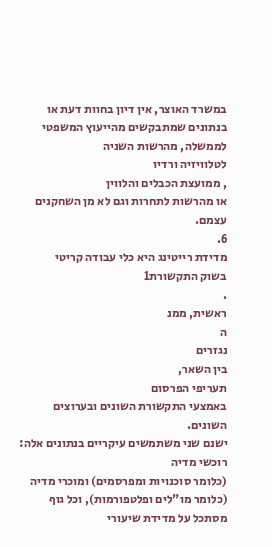במשרד האוצר, אין דיון בחוות דעת או בנתונים שמתבקשים מהייעוץ המשפטי לממשלה, מהרשות השניה
לטלוויזיה ורדיו
, ממועצת הכבלים והלווין
או מהרשות לתחרות וגם לא מן השחקנים עצמם.
6.
מדידת רייטינג היא כלי עבודה קריטי
בשוק התקשורת1
.
ראשית, ממנ
ה
נגזרים
בין השאר,
תעריפי הפרסום
באמצעי התקשורת השונים ובערוצים השונים.
ישנם שני משתמשים עיקריים בנתונים אלה: רוכשי מדיה
(כלומר סוכנויות ומפרסמים) ומוכרי מדיה (כלומר מו"לים ופלטפורמות), וכל גוף מסתכל על מדידת שיעורי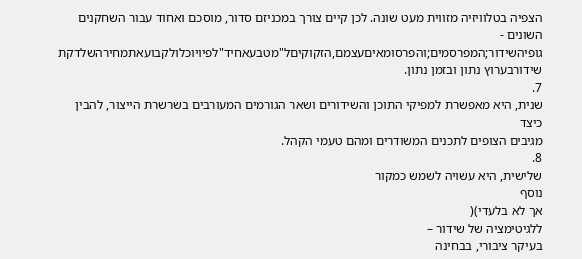הצפיה בטלוויזיה מזווית מעט שונה. לכן קיים צורך במכניזם סדור, מוסכם ואחוד עבור השחקנים השונים -
גופיהשידור;המפרסמים;והפרסומאיםעצמם,הזקוקיםל"מטבעאחיד"לפיויוכלולקבועאתמחירהשלדקת
שידורבערוץ נתון ובזמן נתון.
7.
שנית, היא מאפשרת למפיקי התוכן והשידורים ושאר הגורמים המעורבים בשרשרת הייצור, להבין כיצד
מגיבים הצופים לתכנים המשודרים ומהם טעמי הקהל.
8.
שלישית, היא עשויה לשמש כמקור
נוסף
אך לא בלעדי)(
ללגיטימציה של שידור –
בעיקר ציבורי, בבחינה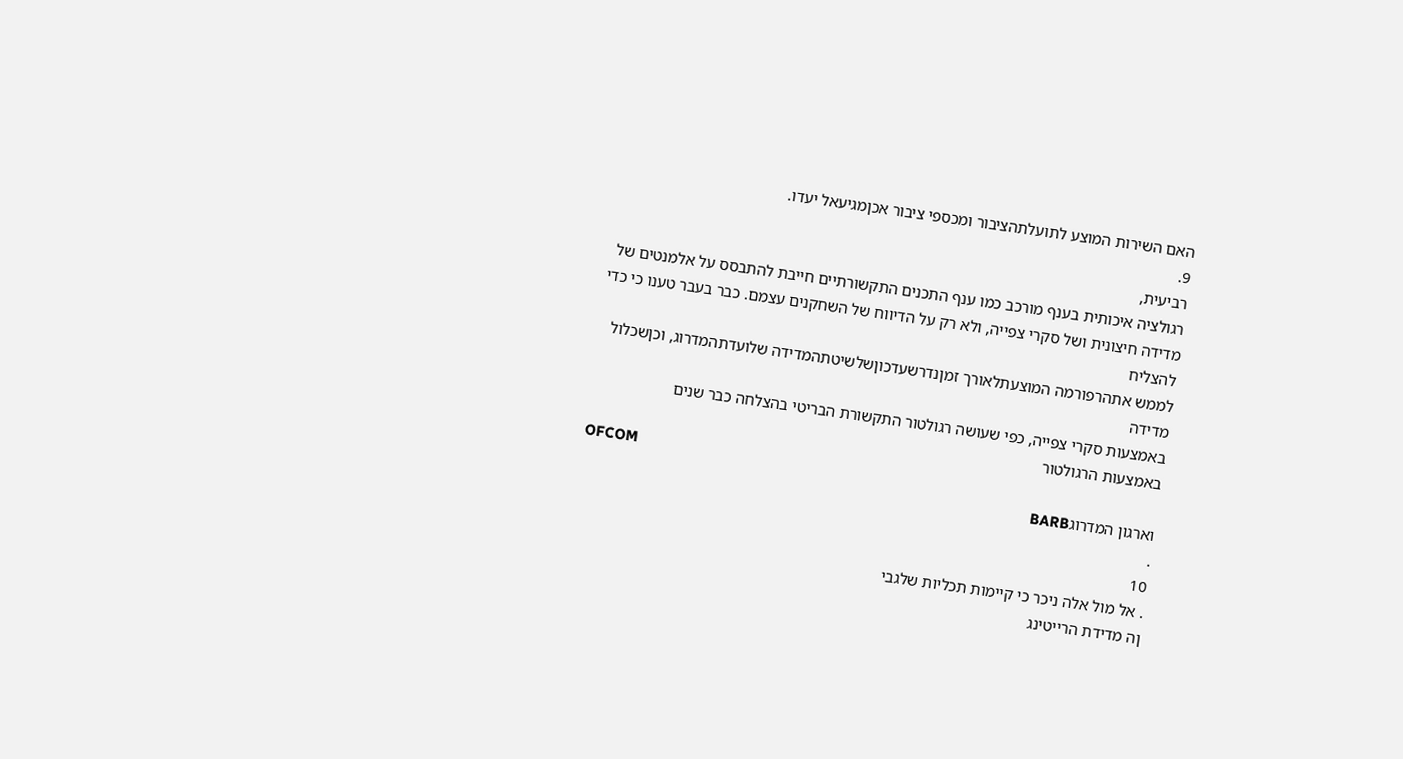האם השירות המוצע לתועלתהציבור ומכספי ציבור אכןמגיעאל יעדו.
9.
רביעית,
רגולציה איכותית בענף מורכב כמו ענף התכנים התקשורתיים חייבת להתבסס על אלמנטים של
מדידה חיצונית ושל סקרי צפייה, ולא רק על הדיווח של השחקנים עצמם. כבר בעבר טענו כי כדי להצליח
לממש אתהרפורמה המוצעתלאורך זמןנדרשעדכוןשלשיטתהמדידה שלועדתהמדרוג, וכןשכלול
מדידה
באמצעות סקרי צפייה, כפי שעושה רגולטור התקשורת הבריטי בהצלחה כבר שנים
באמצעות הרגולטור
OFCOM
וארגון המדרוגBARB
.
10
. אל מול אלה ניכר כי קיימות תכליות שלגבי
ןה מדידת הרייטינג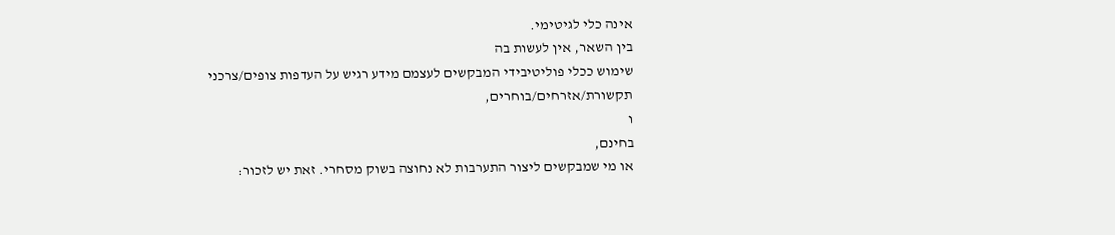אינה כלי לגיטימי.
בין השאר, אין לעשות בה
שימוש ככלי פוליטיבידי המבקשים לעצמם מידע רגיש על העדפות צופים/צרכני תקשורת/אזרחים/בוחרים,
ו
בחינם,
או מי שמבקשים ליצור התערבות לא נחוצה בשוק מסחרי. זאת יש לזכור: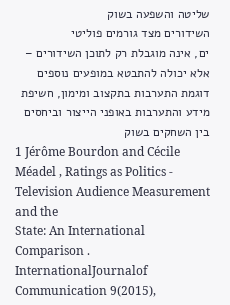שליטה והשפעה בשוק
השידורים מצד גורמים פוליטי
ים, אינה מוגבלת רק לתוכן השידורים –
אלא יכולה להתבטא במופעים נוספים
דוגמת התערבות בתקצוב ומימון, חשיפת מידע והתערבות באופני הייצור וביחסים בין השחקים בשוק
1 Jérôme Bourdon and Cécile Méadel , Ratings as Politics - Television Audience Measurement and the
State: An International Comparison . InternationalJournalof Communication 9(2015),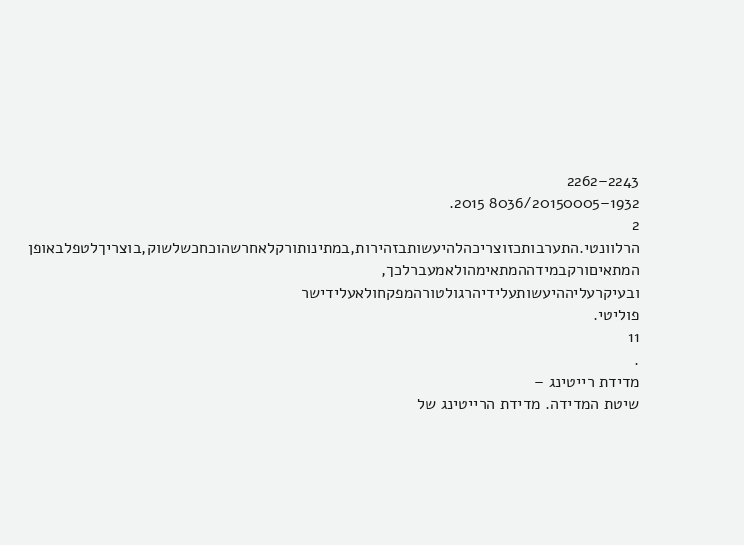2243–2262
1932–8036/20150005 2015.
2
הרלוונטי.התערבותכזוצריכהלהיעשותבזהירות,במתינותורקלאחרשהוכחכשלשוק,בוצריךלטפלבאופן
המתאיםורקבמידההמתאימהולאמעברלכך,
ובעיקרעליההיעשותעלידיהרגולטורהמפקחולאעלידישר
פוליטי.
11
.
מדידת רייטינג –
שיטת המדידה. מדידת הרייטינג של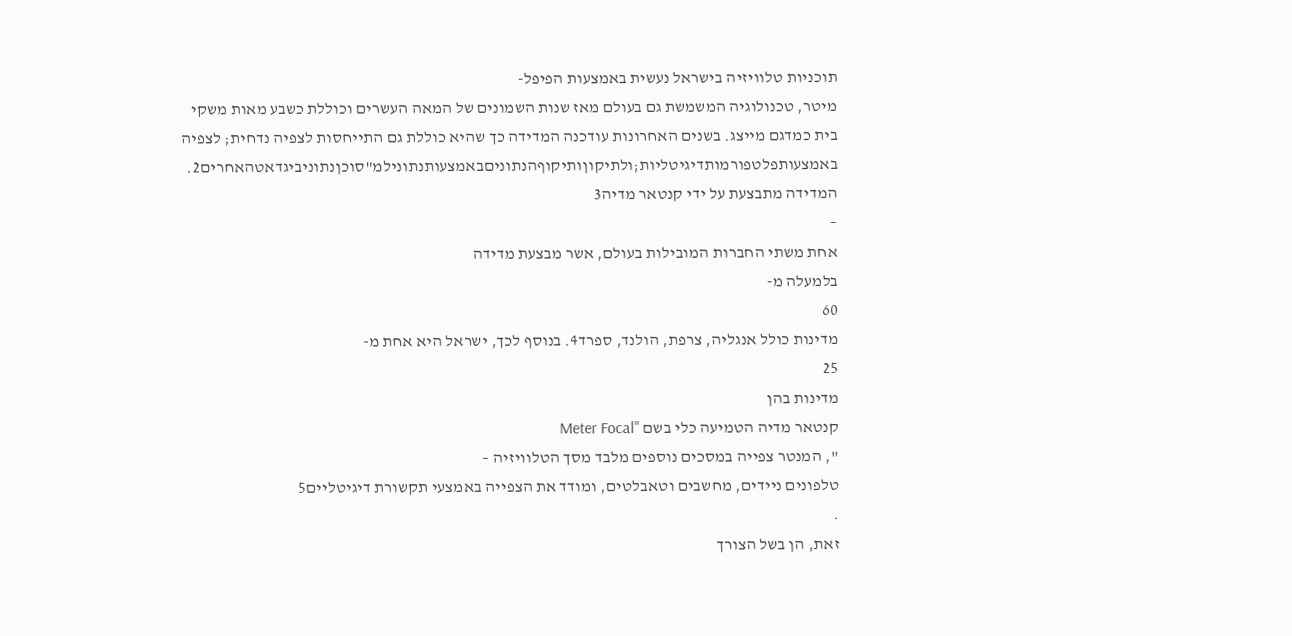תוכניות טלוויזיה בישראל נעשית באמצעות הפיפל-
מיטר, טכנולוגיה המשמשת גם בעולם מאז שנות השמונים של המאה העשרים וכוללת כשבע מאות משקי
בית כמדגם מייצג. בשנים האחרונות עודכנה המדידה כך שהיא כוללת גם התייחסות לצפיה נדחית; לצפיה
באמצעותפלטפורמותדיגיטליות;ולתיקוןותיקוףהנתוניםבאמצעותנתונילמ"סוכןנתוניביגדאטהאחרים2.
המדידה מתבצעת על ידי קנטאר מדיה3
–
אחת משתי החברות המובילות בעולם, אשר מבצעת מדידה
בלמעלה מ-
60
מדינות כולל אנגליה, צרפת, הולנד, ספרד4. בנוסף לכך, ישראל היא אחת מ-
25
מדינות בהן
קנטאר מדיה הטמיעה כלי בשם "Meter Focal
", המנטר צפייה במסכים נוספים מלבד מסך הטלוויזיה –
טלפונים ניידים, מחשבים וטאבלטים, ומודד את הצפייה באמצעי תקשורת דיגיטליים5
.
זאת, הן בשל הצורך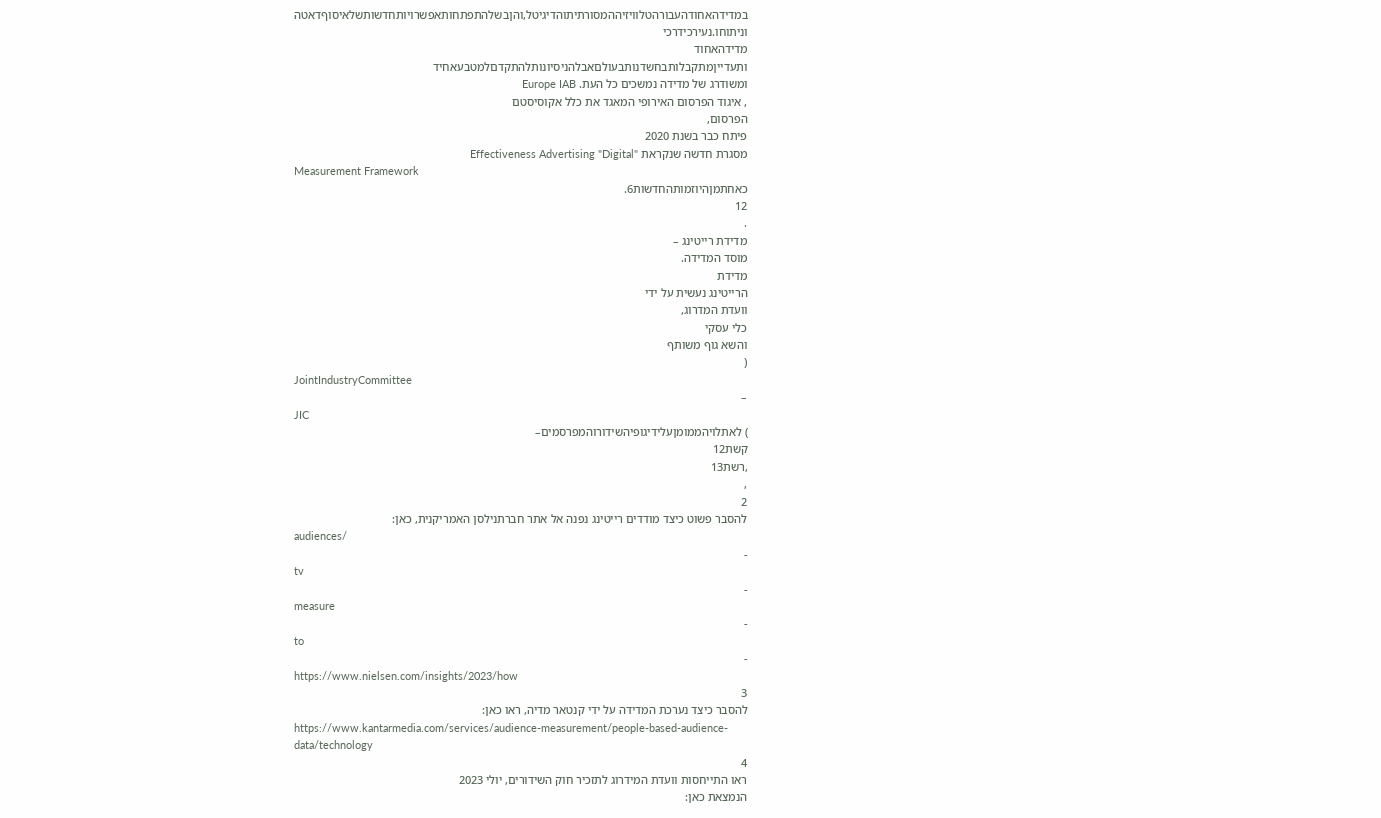במדידהאחודהעבורהטלוויזיההמסורתיתוהדיגיטל,והןבשלהתפתחותאפשרויותחדשותשלאיסוףדאטה
וניתוחו.נעירכידרכי
מדידהאחוד
ותעדייןמתקבלותבחשדנותבעולםאבלהניסיונותלהתקדםלמטבעאחיד
ומשודרג של מדידה נמשכים כל העת. Europe IAB
, איגוד הפרסום האירופי המאגד את כלל אקוסיסטם
הפרסום,
פיתח כבר בשנת 2020
מסגרת חדשה שנקראת "Effectiveness Advertising "Digital
Measurement Framework
כאחתמןהיוזמותהחדשות6.
12
.
מדידת רייטינג –
מוסד המדידה.
מדידת
הרייטינג נעשית על ידי
וועדת המדרוג,
כלי עסקי
והשא גוף משותף
(
JointIndustryCommittee
–
JIC
) לאתלויהממומןעלידיגופיהשידורוהמפרסמים–
קשת12
,רשת13
,
2
להסבר פשוט כיצד מודדים רייטינג נפנה אל אתר חברתנילסן האמריקנית, כאן:
audiences/
-
tv
-
measure
-
to
-
https://www.nielsen.com/insights/2023/how
3
להסבר כיצד נערכת המדידה על ידי קנטאר מדיה, ראו כאן:
https://www.kantarmedia.com/services/audience-measurement/people-based-audience-
data/technology
4
ראו התייחסות וועדת המידרוג לתזכיר חוק השידורים, יולי 2023
הנמצאת כאן: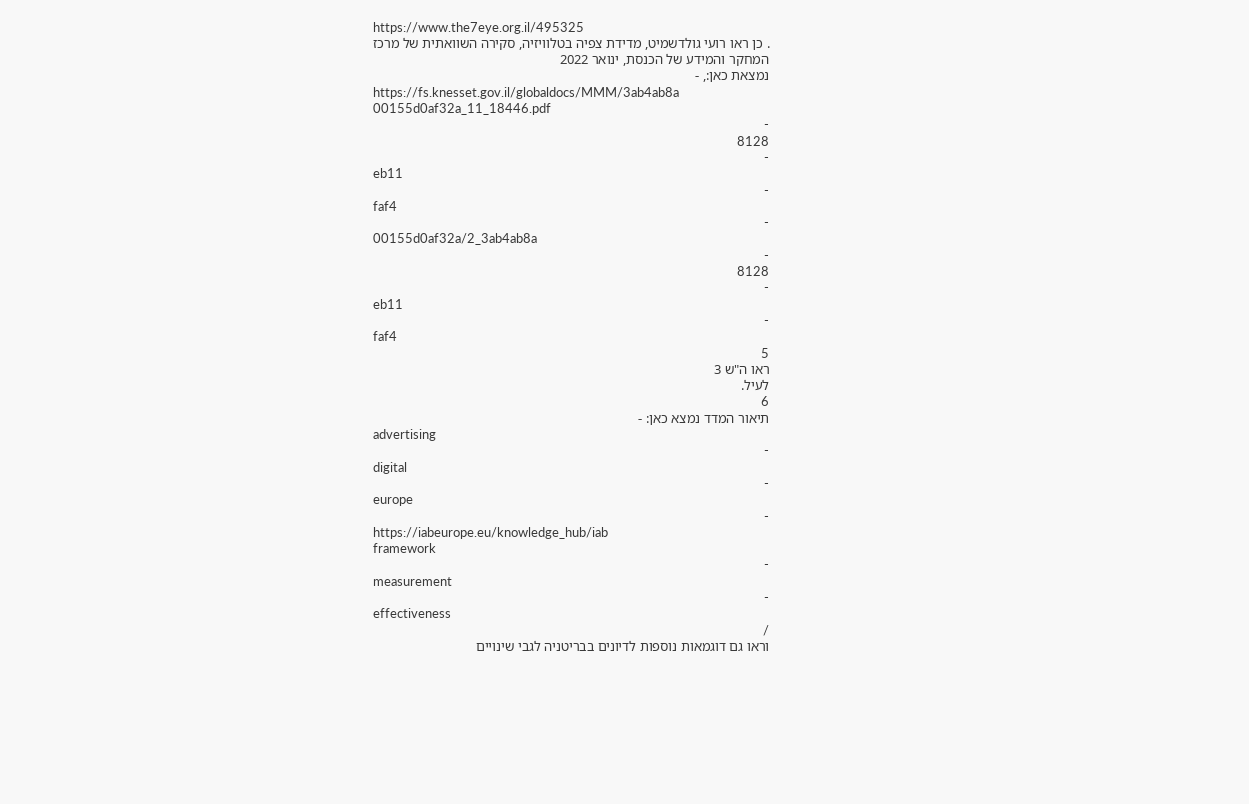https://www.the7eye.org.il/495325
. כן ראו רועי גולדשמיט, מדידת צפיה בטלוויזיה, סקירה השוואתית של מרכז
המחקר והמידע של הכנסת, ינואר 2022
נמצאת כאן:, -
https://fs.knesset.gov.il/globaldocs/MMM/3ab4ab8a
00155d0af32a_11_18446.pdf
-
8128
-
eb11
-
faf4
-
00155d0af32a/2_3ab4ab8a
-
8128
-
eb11
-
faf4
5
ראו ה"ש 3
לעיל.
6
תיאור המדד נמצא כאן: -
advertising
-
digital
-
europe
-
https://iabeurope.eu/knowledge_hub/iab
framework
-
measurement
-
effectiveness
/
וראו גם דוגמאות נוספות לדיונים בבריטניה לגבי שינויים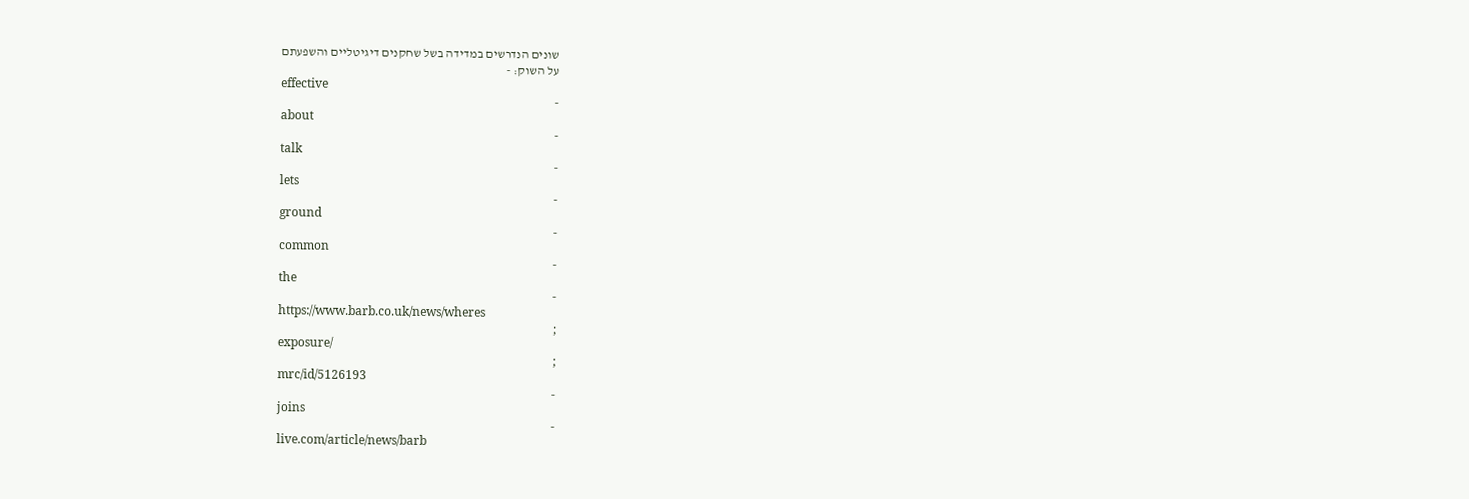שונים הנדרשים במדידה בשל שחקנים דיגיטליים והשפעתם
על השוק: -
effective
-
about
-
talk
-
lets
-
ground
-
common
-
the
-
https://www.barb.co.uk/news/wheres
;
exposure/
;
mrc/id/5126193
-
joins
-
live.com/article/news/barb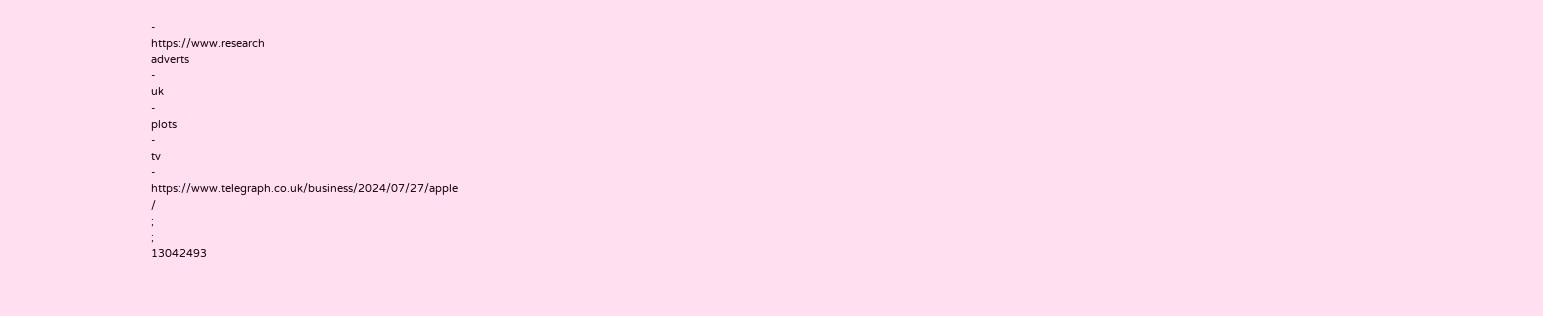-
https://www.research
adverts
-
uk
-
plots
-
tv
-
https://www.telegraph.co.uk/business/2024/07/27/apple
/
;
;
13042493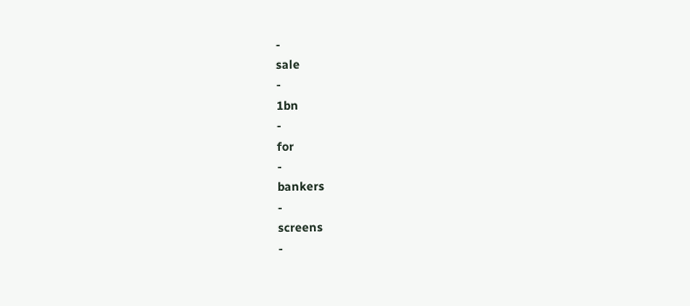-
sale
-
1bn
-
for
-
bankers
-
screens
-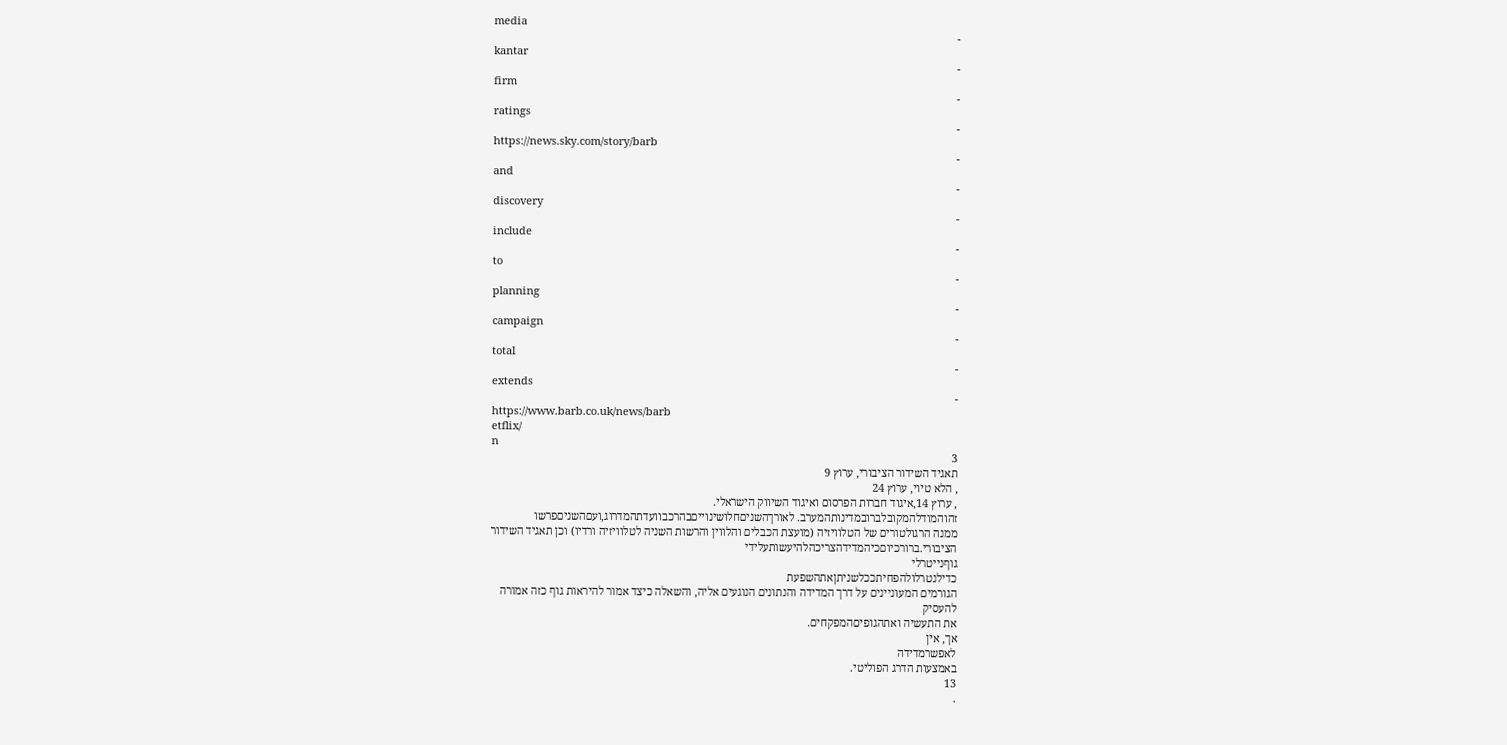media
-
kantar
-
firm
-
ratings
-
https://news.sky.com/story/barb
-
and
-
discovery
-
include
-
to
-
planning
-
campaign
-
total
-
extends
-
https://www.barb.co.uk/news/barb
etflix/
n
3
תאגיד השידור הציבורי, ערוץ 9
, הלא טיוי, ערוץ 24
, ערוץ 14,איגוד חברות הפרסום ואיגוד השיווק הישראלי.
זהוהמודלהמקובלברובמדינותהמערב. לאורךהשניםחלושינוייםבהרכבוועדתהמדרוג,ועםהשניםפרשו
ממנה הרגולטורים של הטלוויזיה (מועצת הכבלים והלווין והרשות השניה לטלוויזיה ורדיו) וכן תאגיד השידור
הציבורי.ברורכיוםכיהמדידהצריכהלהיעשותעלידי
גוףנייטרלי
כדילנטרלולהפחיתככלשניתןאתהשפעת
הגורמים המעוניינים על דרך המדידה והנתונים הנוגעים אליה, והשאלה כיצד אמור להיראות גוף כזה אמורה
להעסיק
את התעשיה ואתהגופיםהמפקחים.
אך, אין
לאפשרמדידה
באמצעות הדרג הפוליטי.
13
.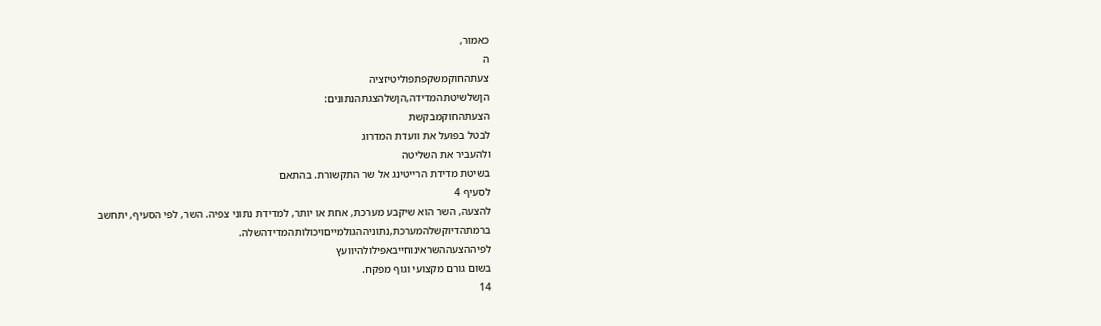כאמור,
ה
צעתהחוקמשקפתפוליטיזציה
הןשלשיטתהמדידה,הןשלהצגתהנתונים:
הצעתהחוקמבקשת
לבטל בפועל את וועדת המדרוג
ולהעביר את השליטה
בשיטת מדידת הרייטינג אל שר התקשורת. בהתאם
לסעיף 4
להצעה, השר הוא שיקבע מערכת, אחת או יותר, למדידת נתוני צפיה. השר, לפי הסעיף, יתחשב
ברמתהדיוקשלהמערכת,נתוניההגולמייםויכולותהמדידהשלה.
לפיההצעההשראינוחייבאפילולהיוועץ
בשום גורם מקצועי וגוף מפקח.
14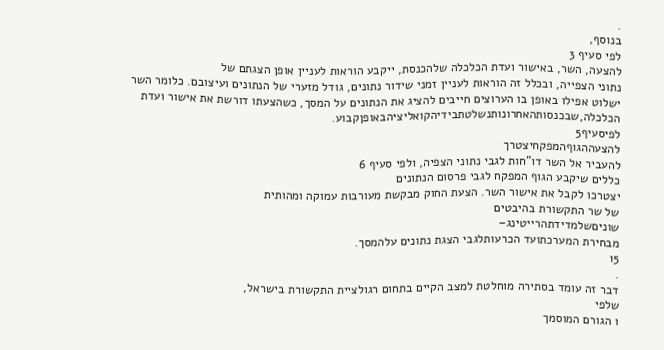.
בנוסף,
לפי סעיף 3
להצעה, השר, באישור ועדת הכלכלה שלהכנסת, ייקבע הוראות לעניין אופן הצגתם של
נתוני הצפייה, ובכלל זה הוראות לעניין זמני שידור נתונים, גודל מזערי של הנתונים ועיצובם. כלומר השר
ישלוט אפילו באופן בו הערוצים חייבים להציג את הנתונים על המסך, כשהצעתו דורשת את אישור ועדת
הכלכלה,שבכנסותהאחרונותנשלטתבידיהקואליציהבאופןקבוע.
לפיסעיף5
להצעההגוףהמפקחיצטרך
להעביר אל השר דו"חות לגבי נתוני הצפיה, ולפי סעיף 6
כללים שיקבע הגוף המפקח לגבי פרסום הנתונים
יצטרכו לקבל את אישור השר. הצעת החוק מבקשת מעורבות עמוקה ומהותית
של שר התקשורת בהיבטים
שוניםשלמדידתהרייטינג–
מבחירת המערכתועד הכרעותלגבי הצגת נתונים עלהמסך.
15
.
דבר זה עומד בסתירה מוחלטת למצב הקיים בתחום רגולציית התקשורת בישראל,
שלפי
ו הגורם המוסמך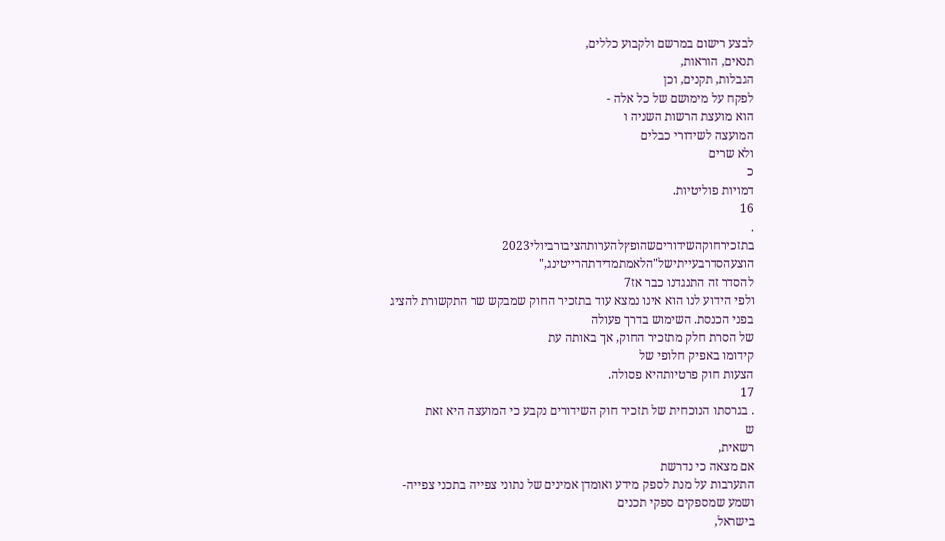לבצע רישום במרשם ולקבוע כללים,
תנאים, הוראות,
הגבלות, תקנים, וכן
לפקח על מימושם של כל אלה -
הוא מועצת הרשות השניה ו
המועצה לשידורי כבלים
ולא שרים
כ
דמויות פוליטיות.
16
.
בתזכירחוקהשידוריםשהופץלהערותהציבורביולי2023
הוצעהסדרבעייתישל"הלאמתמדידתהרייטינג,"
להסדר זה התנגדנו כבר אז7
ולפי הידוע לנו הוא אינו נמצא עוד בתזכיר החוק שמבקש שר התקשורת להציג
בפני הכנסת. השימוש בדרך פעולה
של הסרת חלק מתזכיר החוק, אך באותה עת
קידומו באפיק חלופי של
הצעות חוק פרטיותהיא פסולה.
17
. בגרסתו הנוכחית של תזכיר חוק השידורים נקבע כי המועצה היא זאת
ש
רשאית,
אם מצאה כי נדרשת
התערבות על מנת לספק מידע ואומדן אמינים של נתוני צפייה בתכני צפייה-
ושמע שמספקים ספקי תכנים
בישראל,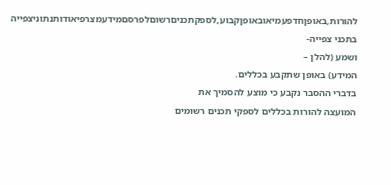להורות,באופןחדפעמיאובאופןקבוע,לספקתכניםרשוםלפרסםמידעמצרפיאודותנתוניצפייה
בתכני צפייה-
ושמע (להלן –
המידע) באופן שתקבע בכללים.
בדברי ההסבר נקבע כי מוצע להסמיך את
המועצה להורות בכללים לספקי תכנים רשומים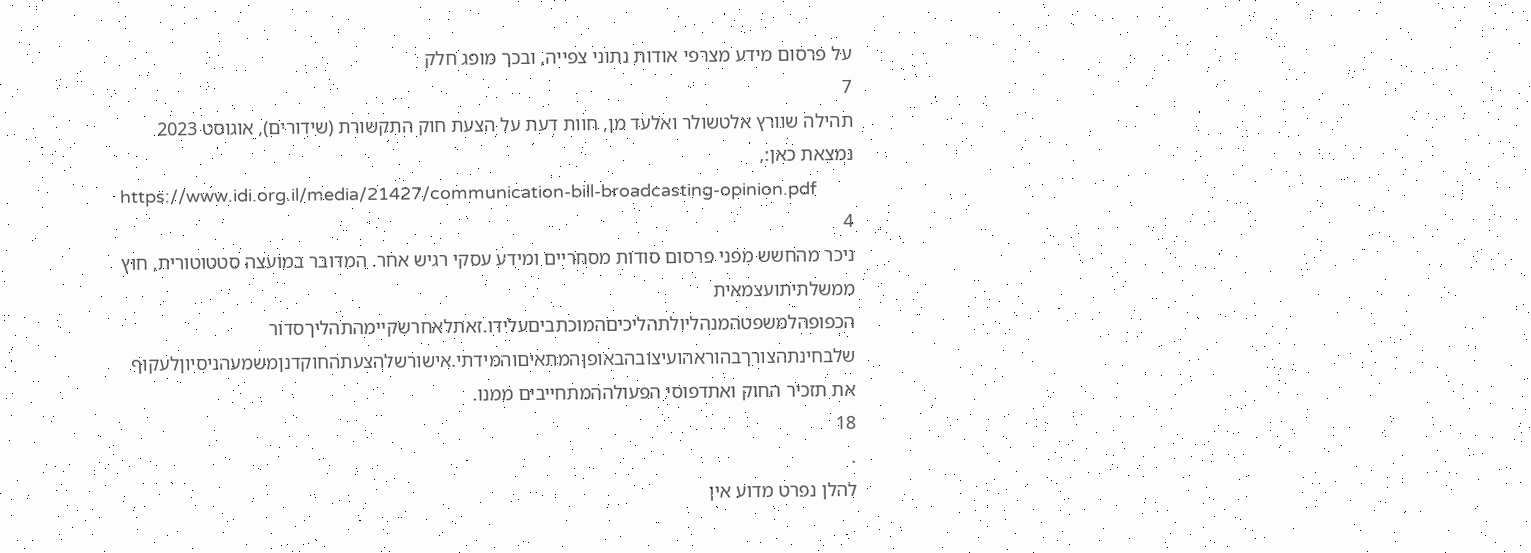על פרסום מידע מצרפי אודות נתוני צפייה, ובכך מופג חלק
7
תהילה שוורץ אלטשולר ואלעד מן, חוות דעת על הצעת חוק התקשורת (שידורים), אוגוסט 2023
נמצאת כאן:,
https://www.idi.org.il/media/21427/communication-bill-broadcasting-opinion.pdf
4
ניכר מהחשש מפני פרסום סודות מסחריים ומידע עסקי רגיש אחר. המדובר במועצה סטטוטורית, חוץ
ממשלתיתועצמאית
הכפופהלמשפטהמנהליולתהליכיםהמוכתביםעלידו.זאתלאחרשקיימהתהליךסדור
שלבחינתהצורךבהוראהועיצובהבאופןהמתאיםוהמידתי.אישורשלהצעתהחוקדנןמשמעהניסיוןלעקוף
את תזכיר החוק ואתדפוסי הפעולההמתחייבים ממנו.
18
.
להלן נפרט מדוע אין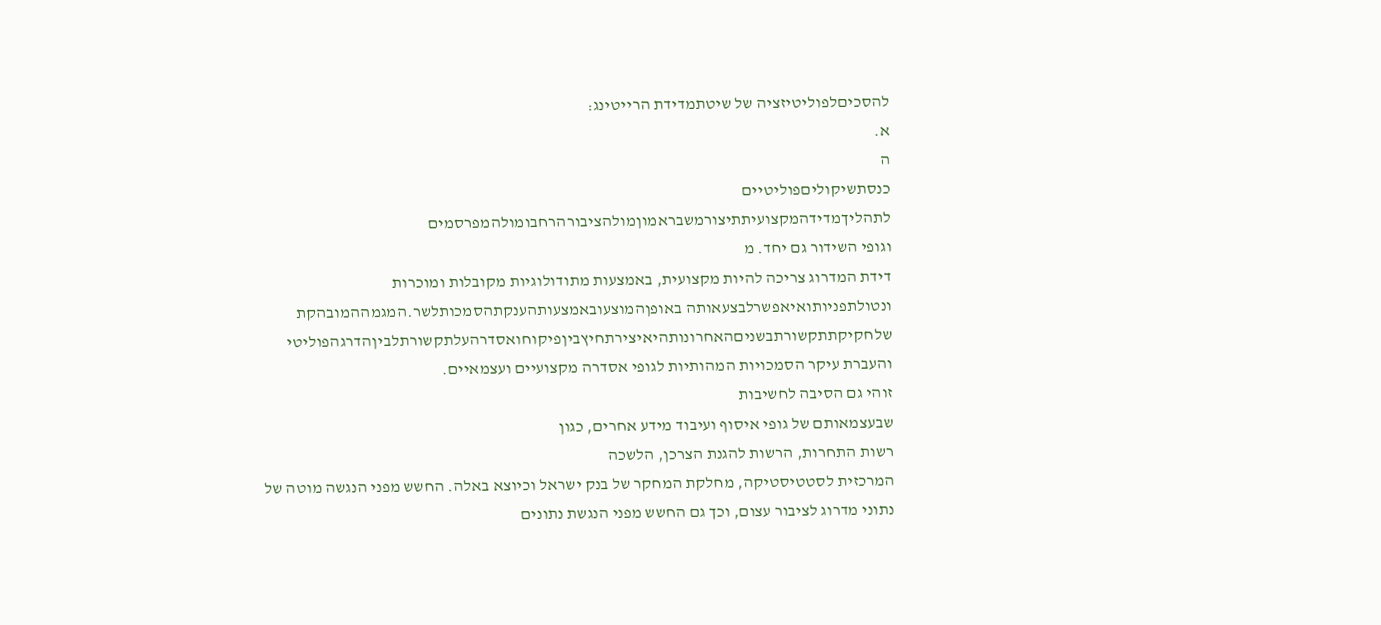להסכיםלפוליטיזציה של שיטתמדידת הרייטינג:
א.
ה
כנסתשיקוליםפוליטיים
לתהליךמדידהמקצועיתתיצורמשבראמוןמולהציבורהרחבומולהמפרסמים
וגופי השידור גם יחד. מ
דידת המדרוג צריכה להיות מקצועית, באמצעות מתודולוגיות מקובלות ומוכרות
ונטולתפניותואיאפשרלבצעאותה באופןהמוצעובאמצעותהענקתהסמכותלשר.המגמההמובהקת
שלחקיקתתקשורתבשניםהאחרונותהיאיצירתחיץביןפיקוחואסדרהעלתקשורתלביןהדרגהפוליטי
והעברת עיקר הסמכויות המהותיות לגופי אסדרה מקצועיים ועצמאיים.
זוהי גם הסיבה לחשיבות
שבעצמאותם של גופי איסוף ועיבוד מידע אחרים, כגון
רשות התחרות, הרשות להגנת הצרכן, הלשכה
המרכזית לסטטיסטיקה, מחלקת המחקר של בנק ישראל וכיוצא באלה. החשש מפני הנגשה מוטה של
נתוני מדרוג לציבור עצום, וכך גם החשש מפני הנגשת נתונים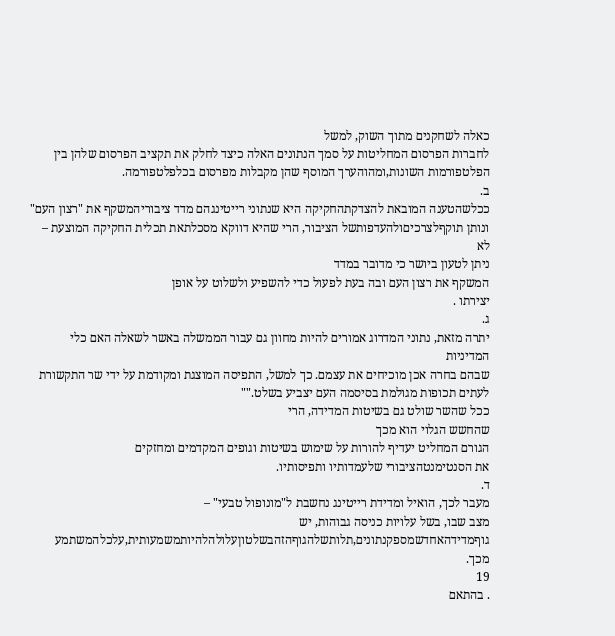כאלה לשחקנים מתוך השוק, למשל
לחברות הפרסום המחליטות על סמך הנתונים האלה כיצד לחלק את תקציב הפרסום שלהן בין
הפלטפורמות השונות,ומהוהערך המוסף שהן מקבלות מפרסום בכלפלטפורמה.
ב.
ככלשהטענה המובאת להצדקתהחקיקה היא שנתוני רייטינגהם מדד ציבוריהמשקף את "רצון העם"
ונותן תוקףלצרכיםולהעדפותשל הציבור, הרי שהיא דווקא מסכלתאת תכלית החקיקה המוצעת –
לא
ניתן לטעון ביושר כי מדובר במדד
המשקף את רצון העם ובה בעת לפעול כדי להשפיע ולשלוט על אופן
יצירתו .
ג.
יתרה מזאת, נתוני המדרוג אמורים להיות מחוון גם עבור הממשלה באשר לשאלה האם כלי
המדיניות
שבהם בחרה אכן מוכיחים את עצמם. כך למשל, התפיסה המוצגת ומקודמת על ידי שר התקשורת
לעתים תכופות מגולמת בסיסמה העם יצביע בשלט.""
ככל שהשר שולט גם בשיטות המדידה, הרי
שהחשש הגלוי הוא מכך
הגורם המחליט יעדיף להורות על שימוש בשיטות וגופים המקדמים ומחזקים
את הסנטימנטהציבורי שלעמדותיו ותפיסותיו.
ד.
מעבר לכך, הואיל ומדידת רייטינג נחשבת ל"מונופול טבעי" –
מצב שבו, בשל עלויות כניסה גבוהות, יש
גוףמדידהאחדשמספקנתונים,תלותשלהגוףהזהבשלטוןעלולהלהיותמשמעותית,עלכלהמשתמע
מכך.
19
. בהתאם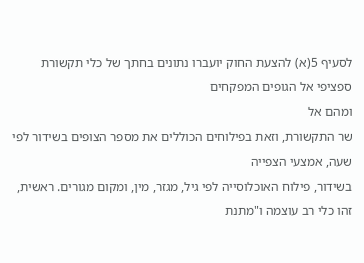לסעיף 5(א) להצעת החוק יועברו נתונים בחתך של כלי תקשורת ספציפי אל הגופים המפקחים
ומהם אל
שר התקשורת, וזאת בפילוחים הכוללים את מספר הצופים בשידור לפי שעה, אמצעי הצפייה
בשידור, פילוח האוכלוסייה לפי גיל, מגזר, מין, ומקום מגורים. ראשית, זהו כלי רב עוצמה ו"מתנת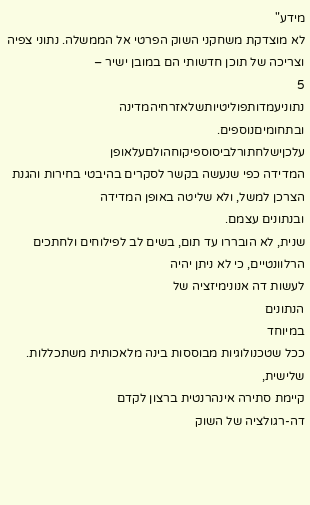מידע"
לא מוצדקת משחקני השוק הפרטי אל הממשלה. נתוני צפיה וצריכה של תוכן חדשותי הם במובן ישיר –
5
נתוניעמדותפוליטיותשלאזרחיהמדינה
ובתחומיםנוספים.
עלכןישלחתורלביסוספיקוחהולםעלאופן
המדידה כפי שנעשה בקשר לסקרים בהיבטי בחירות והגנת הצרכן למשל, ולא שליטה באופן המדידה
ובנתונים עצמם.
שנית, לא הובררו עד תום, בשים לב לפילוחים ולחתכים הרלוונטיים, כי לא ניתן יהיה
לעשות דה אנונימיזציה של
הנתונים
במיוחד
ככל שטכנולוגיות מבוססות בינה מלאכותית משתכללות.
שלישית,
קיימת סתירה אינהרנטית ברצון לקדם
דה-רגולציה של השוק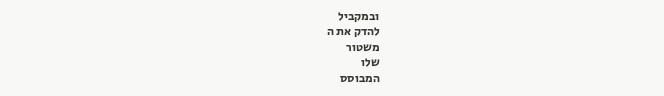ובמקביל
להדק את ה
משטור
שלו
המבוסס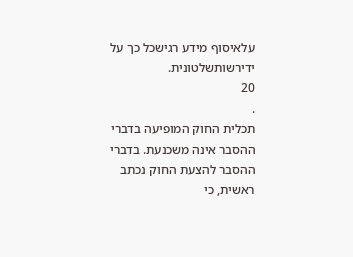עלאיסוף מידע רגישכל כך על ידירשותשלטונית.
20
.
תכלית החוק המופיעה בדברי ההסבר אינה משכנעת. בדברי ההסבר להצעת החוק נכתב ראשית, כי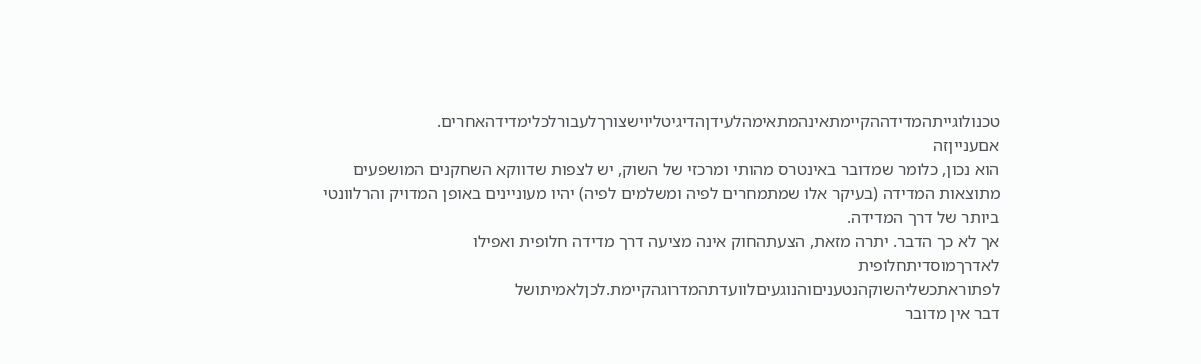טכנולוגייתהמדידההקיימתאינהמתאימהלעידןהדיגיטליוישצורךלעבורלכלימדידהאחרים.
אםענייןזה
הוא נכון, כלומר שמדובר באינטרס מהותי ומרכזי של השוק, יש לצפות שדווקא השחקנים המושפעים
מתוצאות המדידה (בעיקר אלו שמתמחרים לפיה ומשלמים לפיה) יהיו מעוניינים באופן המדויק והרלוונטי
ביותר של דרך המדידה.
אך לא כך הדבר. יתרה מזאת, הצעתהחוק אינה מציעה דרך מדידה חלופית ואפילו
לאדרךמוסדיתחלופית
לפתוראתכשליהשוקהנטעניםוהנוגעיםלוועדתהמדרוגהקיימת.לכןלאמיתושל
דבר אין מדובר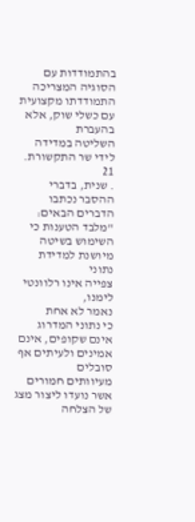בהתמודדות עם הסוגיה המצריכה
התמודדתו מקצועית עם כשלי שוק, אלא בהעברת
השליטה במדידה לידי שר התקשורת.
21
. שנית, בדברי ההסבר נכתבו הדברים הבאים: "מלבד הטענות כי השימוש בשיטה מיושנת למדידת נתוני
צפייה אינו רלוונטי לימנו,
נאמר לא אחת
כי נתוני המדרוג אינם שקופים, אינם אמינים ולעיתים אף סובלים
מעיוותים חמורים אשר נועדו ליצור מצג של הצלחה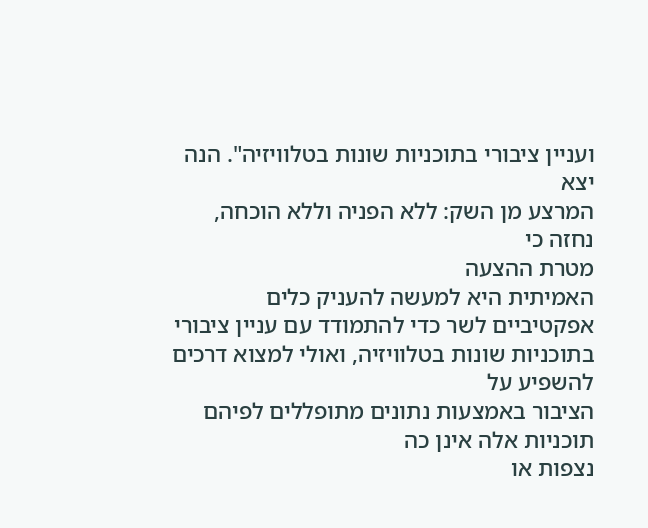ועניין ציבורי בתוכניות שונות בטלוויזיה". הנה יצא
המרצע מן השק: ללא הפניה וללא הוכחה, נחזה כי
מטרת ההצעה
האמיתית היא למעשה להעניק כלים
אפקטיביים לשר כדי להתמודד עם עניין ציבורי בתוכניות שונות בטלוויזיה, ואולי למצוא דרכים להשפיע על
הציבור באמצעות נתונים מתופללים לפיהם תוכניות אלה אינן כה
נצפות או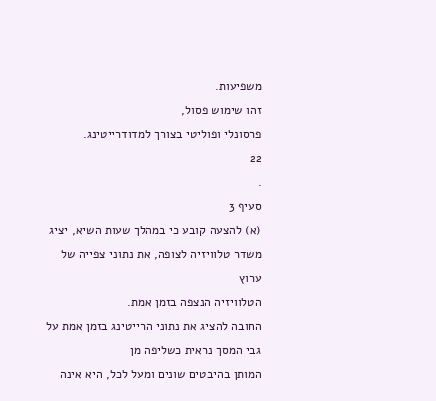משפיעות.
זהו שימוש פסול,
פרסונלי ופוליטי בצורך למדודרייטינג.
22
.
סעיף 3
(א) להצעה קובע כי במהלך שעות השיא, יציג משדר טלוויזיה לצופה, את נתוני צפייה של ערוץ
הטלוויזיה הנצפה בזמן אמת.
החובה להציג את נתוני הרייטינג בזמן אמת על גבי המסך נראית כשליפה מן
המותן בהיבטים שונים ומעל לכל, היא אינה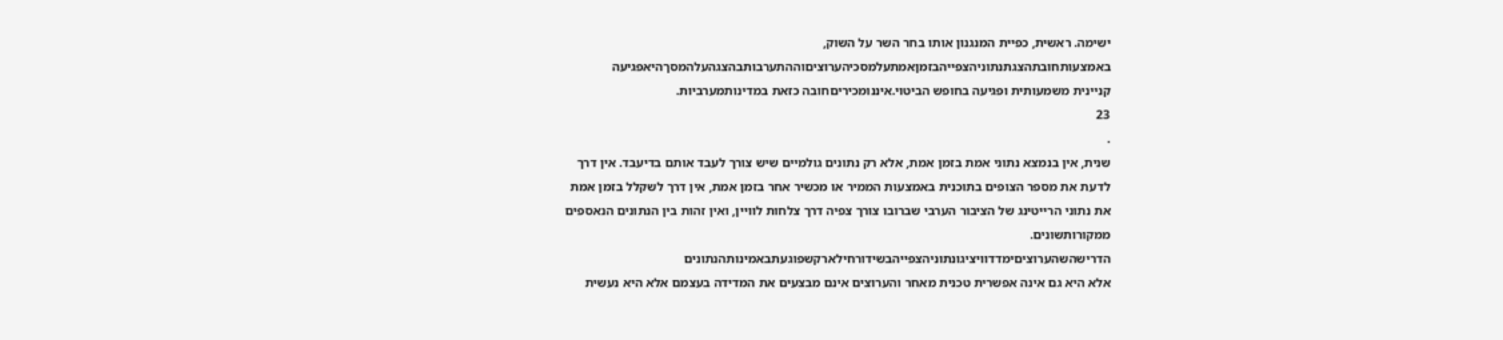ישימה. ראשית, כפיית המנגנון אותו בחר השר על השוק,
באמצעותחובתהצגתנתוניהצפייהבזמןאמתעלמסכיהערוציםוההתערבותבהצגהעלהמסךהיאפגיעה
קניינית משמעותית ופגיעה בחופש הביטוי.איננומכיריםחובה כזאת במדינותמערביות.
23
.
שנית, אין בנמצא נתוני אמת בזמן אמת, אלא רק נתונים גולמיים שיש צורך לעבד אותם בדיעבד. אין דרך
לדעת את מספר הצופים בתוכנית באמצעות הממיר או מכשיר אחר בזמן אמת, אין דרך לשקלל בזמן אמת
את נתוני הרייטינג של הציבור הערבי שברובו צורך צפיה דרך צלחות לוויין, ואין זהות בין הנתונים הנאספים
ממקורותשונים.
הדרישהשהערוציםימדדוויציגונתוניהצפייהבשידורחילארקשפוגעתבאמינותהנתונים
אלא היא גם אינה אפשרית טכנית מאחר והערוצים אינם מבצעים את המדידה בעצמם אלא היא נעשית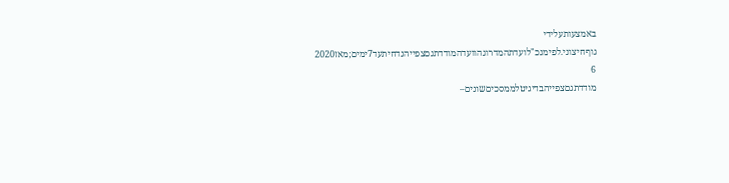באמצעותעלידי גוףחיצוני.לפימנכ"לועדתהמדרוגהוועדהמודדתגםצפייהנדחיתעד7ימים;מאז2020
6
מודדתגםצפייהבדיגיטלממסכיםשונים–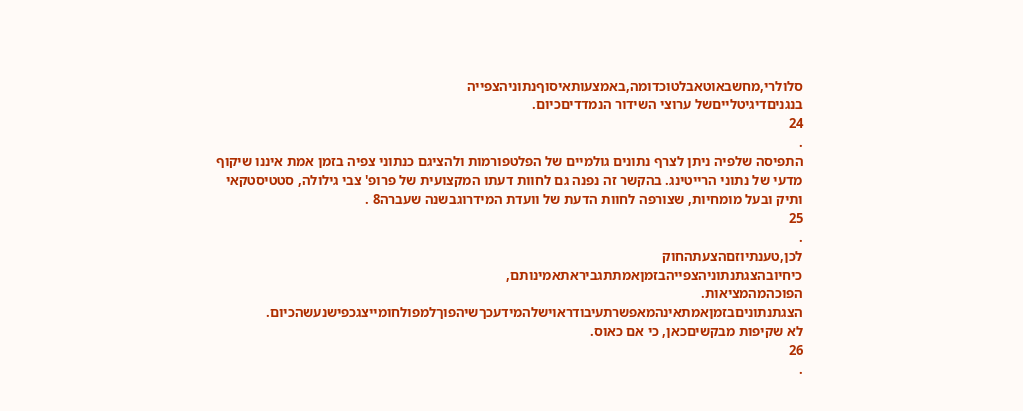סלולרי,מחשבאוטאבלטוכדומה,באמצעותאיסוףנתוניהצפייה
בנגניםדיגיטלייםשל ערוצי השידור הנמדדיםכיום.
24
.
התפיסה שלפיה ניתן לצרף נתונים גולמיים של הפלטפורמות ולהציגם כנתוני צפיה בזמן אמת איננו שיקוף
מדעי של נתוני הרייטינג. בהקשר זה נפנה גם לחוות דעתו המקצועית של פרופ' צבי גילולה, סטטיסטקאי
ותיק ובעל מומחיות, שצורפה לחוות הדעת של וועדת המידרוגבשנה שעברה8 .
25
.
לכן,טענתיוזםהצעתהחוק
כיחיובהצגתנתוניהצפייהבזמןאמתתגביראתאמינותם,
הפוכהמהמציאות.
הצגתנתוניםבזמןאמתאינהמאפשרתעיבודראוישלהמידעכךשיהפוךלמפולחומייצגכפישנעשהכיום.
לא שקיפות מבקשיםכאן, כי אם כאוס.
26
.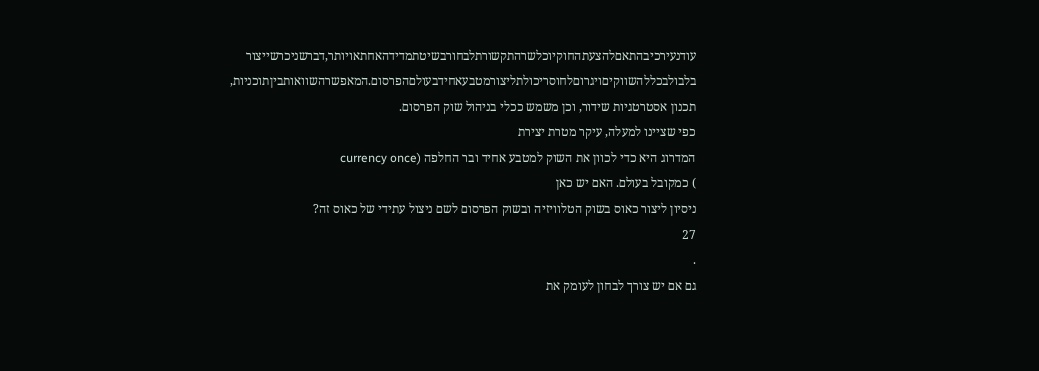עודנעירכיבהתאםלהצעתהחוקיוכלשרהתקשורתלבחורבשיטתמדידהאחתאויותר,דברשניכרשייצור
בלבולבכללהשווקיםויגרוםלחוסריכולתליצורמטבעאחידבעולםהפרסום.המאפשרהשוואותביןתוכניות,
תכנון אסטרטגיות שידור, וכן משמש ככלי בניהול שוק הפרסום.
כפי שציינו למעלה, עיקר מטרת יצירת
המדרוג היא כדי לכוון את השוק למטבע אחיד ובר החלפה (currency once
) כמקובל בעולם. האם יש כאן
ניסיון ליצור כאוס בשוק הטלוויזיה ובשוק הפרסום לשם ניצול עתידי של כאוס זה?
27
.
גם אם יש צורך לבחון לעומק את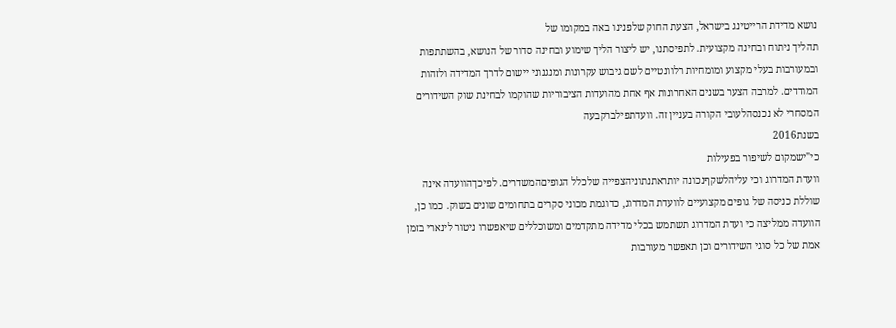נושא מדידת הרייטינג בישראל, הצעת החוק שלפנינו באה במקומו של
תהליך ניתוח ובחינה מקצועית. לתפיסתנו, יש ליצור הליך שימוע ובחינה סדור של הנושא, בהשתתפות
ובמעורבות בעלי מקצוע ומומחיות רלוונטיים לשם גיבוש עקרונות ומנגנוני יישום לדרך המדידה ולזהות
המודדים. למרבה הצער בשנים האחרונות אף אחת מהועדות הציבוריות שהוקמו לבחינת שוק השידורים
המסחרי לא נכנסהלעובי הקורה בעניין זה. וועדתפילברקבעה
בשנת2016
כי"ישמקום לשיפור בפעילות
וועדת המדרוג וכי עליהלשקףנכונה יותראתנתוניהצפייה שלכלל הגופיםהמשדרים. לפיכךהוועדה אינה
שוללת כניסה של גופים מקצועיים לוועדת המדרוג, כדוגמת מכוני סקרים בתחומים שונים בשוק. כמו כן,
הוועדה ממליצה כי ועדת המדרוג תשתמש בכלי מדידה מתקדמים ומשוכללים שיאפשרו ניטור לינארי בזמן
אמת של כל סוגי השידורים וכן תאפשר מעורבות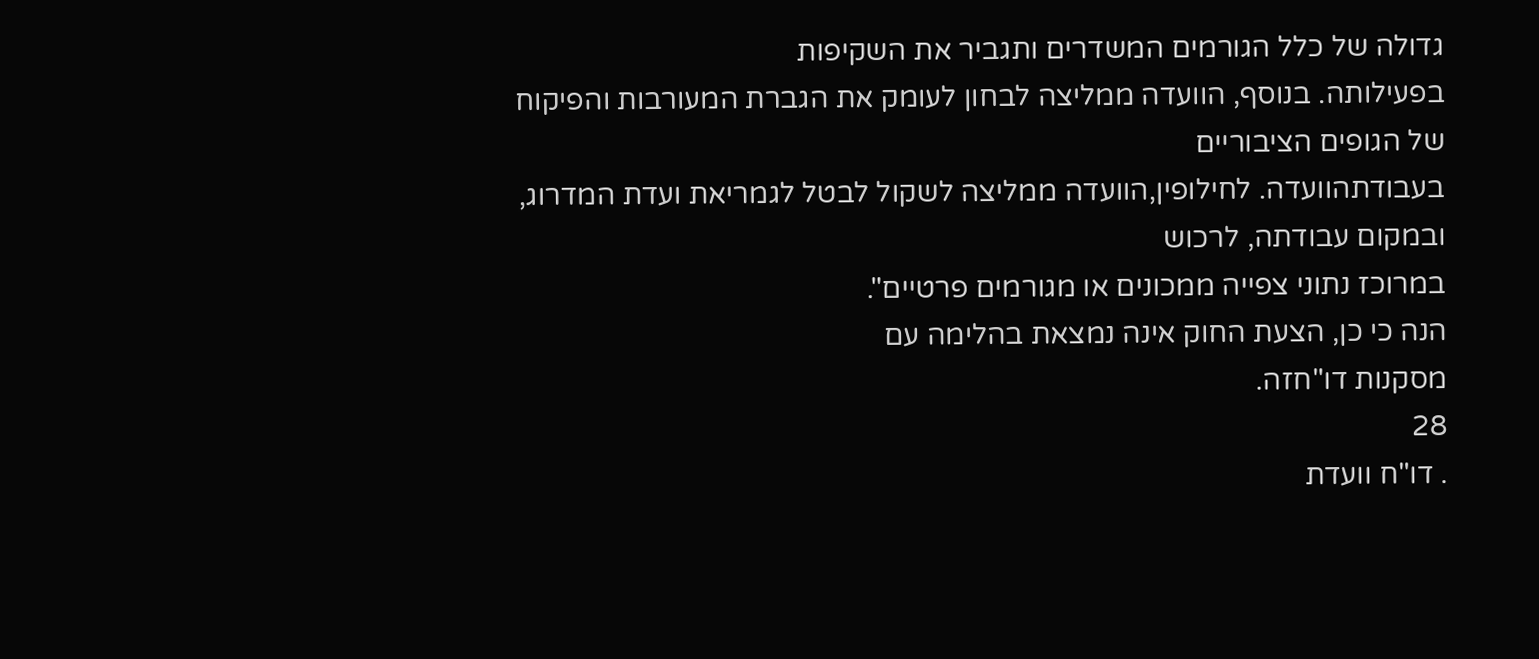גדולה של כלל הגורמים המשדרים ותגביר את השקיפות
בפעילותה. בנוסף, הוועדה ממליצה לבחון לעומק את הגברת המעורבות והפיקוח של הגופים הציבוריים
בעבודתהוועדה. לחילופין,הוועדה ממליצה לשקול לבטל לגמריאת ועדת המדרוג, ובמקום עבודתה, לרכוש
במרוכז נתוני צפייה ממכונים או מגורמים פרטיים".
הנה כי כן, הצעת החוק אינה נמצאת בהלימה עם
מסקנות דו"חזה.
28
. דו"ח וועדת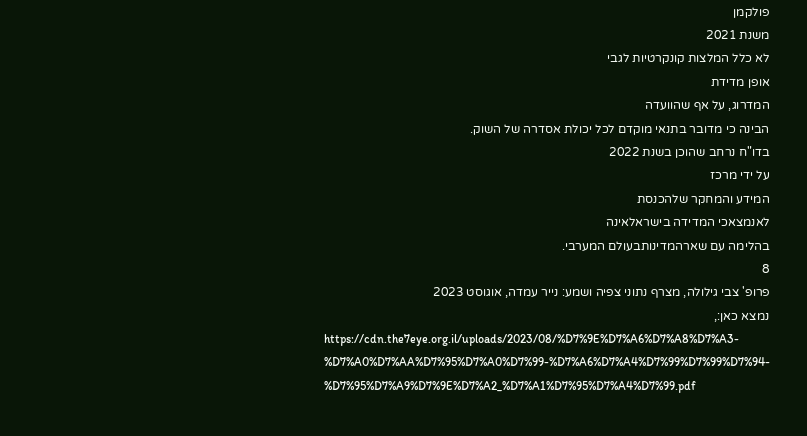פולקמן
משנת 2021
לא כלל המלצות קונקרטיות לגבי
אופן מדידת
המדרוג, על אף שהוועדה
הבינה כי מדובר בתנאי מוקדם לכל יכולת אסדרה של השוק.
בדו"ח נרחב שהוכן בשנת 2022
על ידי מרכז
המידע והמחקר שלהכנסת
לאנמצאכי המדידה בישראלאינה
בהלימה עם שארהמדינותבעולם המערבי.
8
פרופ' צבי גילולה, מצרף נתוני צפיה ושמע: נייר עמדה, אוגוסט 2023
נמצא כאן:,
https://cdn.the7eye.org.il/uploads/2023/08/%D7%9E%D7%A6%D7%A8%D7%A3-
%D7%A0%D7%AA%D7%95%D7%A0%D7%99-%D7%A6%D7%A4%D7%99%D7%99%D7%94-
%D7%95%D7%A9%D7%9E%D7%A2_%D7%A1%D7%95%D7%A4%D7%99.pdf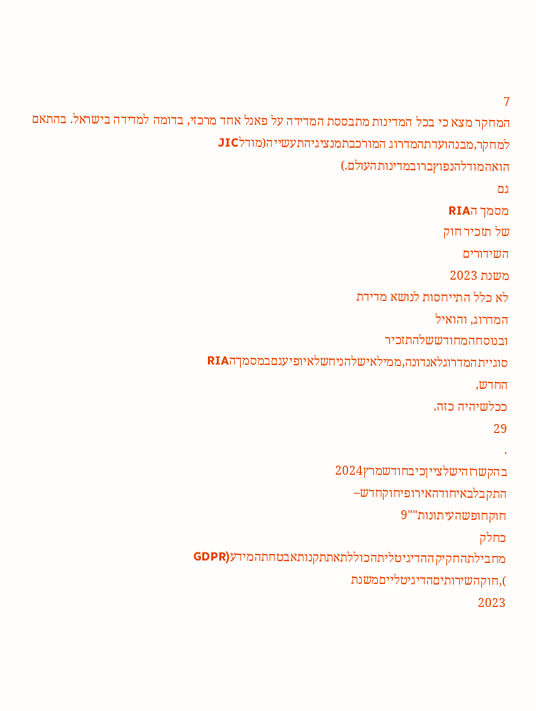7
המחקר מצא כי בכל המדינות מתבססת המדידה על פאנל אחד מרכזי, בדומה למדידה בישראל. בהתאם
למחקר,מבנהועדתהמדרוג המורכבתמנציגיהתעשייה(מודלJIC
הואהמודלהנפוץברובמדינותהעולם.)
גם
מסמך הRIA
של תזכיר חוק
השידורים
משנת 2023
לא כלל התייחסות לנושא מדידת
המדרוג, והואיל
ובנוסחהמחודששלהתזכיר
סוגייתהמדרוגלאנדונה,ממילאישלהניחשלאיופיעגםבמסמךהRIA
החדש,
ככלשיהיה כזה.
29
.
בהקשרזהישלצייןכיבחודשמרץ2024
התקבלבאיחודהאירופיחוקחדש–
חוקחופשהעיתונות""9
כחלק
מחבילתהחקיקההדיגיטליתהכוללתאתתקנותאבטחתהמידע(GDPR
),חוקהשירותיםהדיגיטלייםמשנת
2023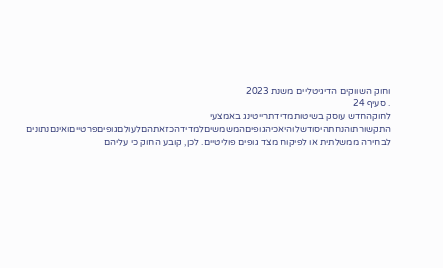וחוק השווקים הדיגיטליים משנת 2023
. סעיף 24
לחוקהחדש עוסק בשיטותמדידתרייטינג באמצעי
התקשורתוהנחתהיסודשלוהיאכיהגופיםהמשמשיםלמדידהכזאתהםלעולםגופיםפרטייםואינםנתונים
לבחירה ממשלתית או לפיקוח מצד גופים פוליטיים. לכן, קובע החוק כי עליהם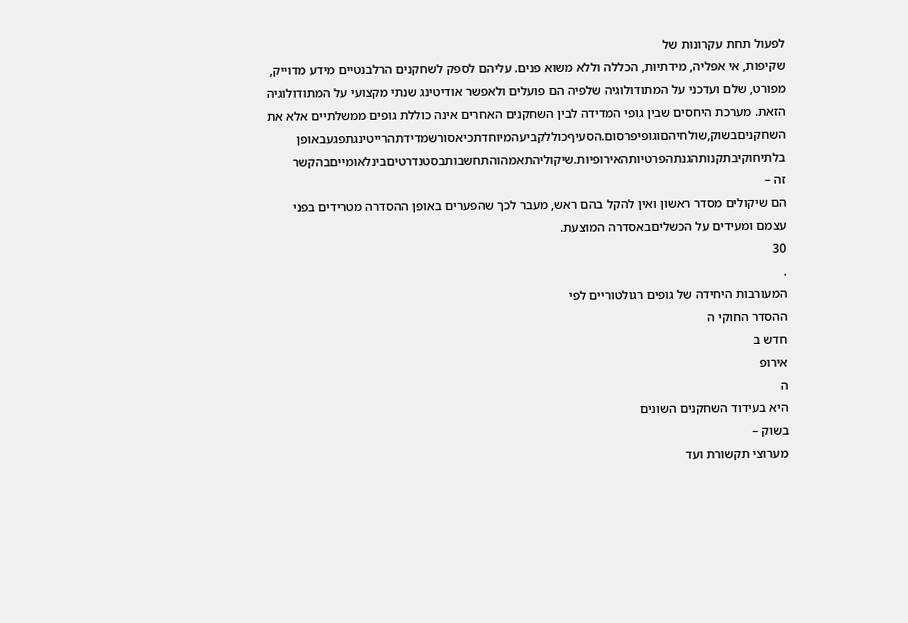לפעול תחת עקרונות של
שקיפות, אי אפליה, מידתיות, הכללה וללא משוא פנים. עליהם לספק לשחקנים הרלבנטיים מידע מדוייק,
מפורט, שלם ועדכני על המתודולוגיה שלפיה הם פועלים ולאפשר אודיטינג שנתי מקצועי על המתודולוגיה
הזאת. מערכת היחסים שבין גופי המדידה לבין השחקנים האחרים אינה כוללת גופים ממשלתיים אלא את
השחקניםבשוק,שולחיהםוגופיפרסום.הסעיףכוללקביעהמיוחדתכיאסורשמדידתהרייטינגתפגעבאופן
בלתיחוקיבתקנותהגנתהפרטיותהאירופיות.שיקוליהתאמהוהתחשבותבסטנדרטיםבינלאומייםבהקשר
זה –
הם שיקולים מסדר ראשון ואין להקל בהם ראש, מעבר לכך שהפערים באופן ההסדרה מטרידים בפני
עצמם ומעידים על הכשליםבאסדרה המוצעת.
30
.
המעורבות היחידה של גופים רגולטוריים לפי
ההסדר החוקי ה
חדש ב
אירופ
ה
היא בעידוד השחקנים השונים
בשוק –
מערוצי תקשורת ועד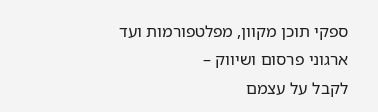ספקי תוכן מקוון, מפלטפורמות ועד ארגוני פרסום ושיווק –
לקבל על עצמם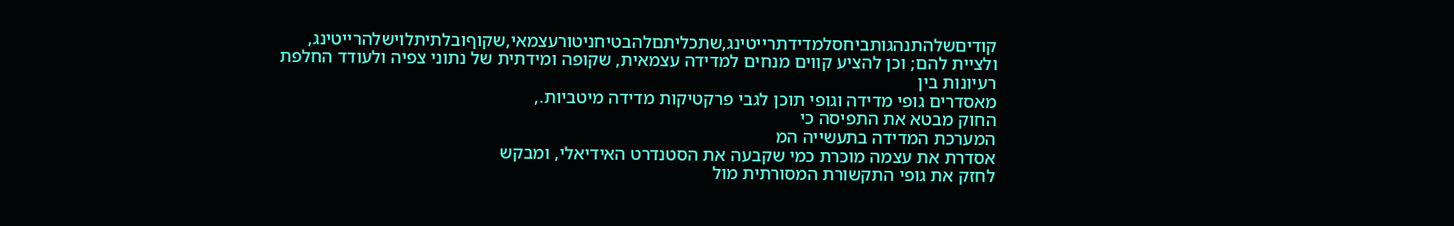קודיםשלהתנהגותביחסלמדידתרייטינג,שתכליתםלהבטיחניטורעצמאי,שקוףובלתיתלוישלהרייטינג,
ולציית להם; וכן להציע קווים מנחים למדידה עצמאית, שקופה ומידתית של נתוני צפיה ולעודד החלפת
רעיונות בין
מאסדרים גופי מדידה וגופי תוכן לגבי פרקטיקות מדידה מיטביות.,
החוק מבטא את התפיסה כי
המערכת המדידה בתעשייה המ
אסדרת את עצמה מוכרת כמי שקבעה את הסטנדרט האידיאלי, ומבקש
לחזק את גופי התקשורת המסורתית מול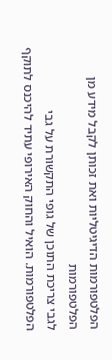הפלטפורמות הדיגיטליות ואת זכותן לקבל מידע מן הפלטפורמות
לגבי צריכת התוכן של גופי התקשורת על גבי הפלטפורמות. הואיל והחוק האירופי עתיד להיכנס לתוקף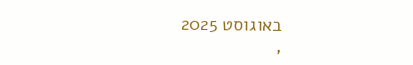באוגוסט 2025
,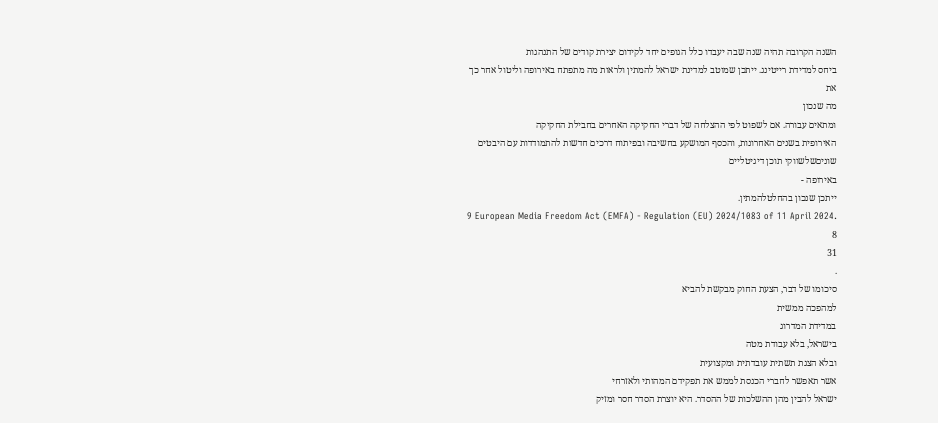השנה הקרובה תהיה שנה שבה יעבדו כלל הגופים יחד לקידום יצירת קודים של התנהגות
ביחס למדידת רייטינג. ייתכן שמוטב למדינת ישראל להמתין ולראות מה מתפתח באירופה וליטול אחר כך
את
מה שנכון
ומתאים עבורה. אם לשפוט לפי ההצלחה של דברי החקיקה האחרים בחבילת החקיקה
האירופית בשנים האחרונות, והכסף המושקע בחשיבה ובפיתוח דרכים חדשות להתמודדות עם היבטים
שוניםשלשווקי תוכן דיגיטליים
באירופה -
ייתכן שנכון בהחלטלהמתין.
9 European Media Freedom Act (EMFA) - Regulation (EU) 2024/1083 of 11 April 2024.
8
31
.
סיכומו של דבר, הצעת החוק מבקשת להביא
למהפכה ממשית
במדידת המדרוג
בישראל, בלא עבודת מטה
ובלא הצגת תשתית עובדתית ומקצועית
אשר תאפשר לחברי הכנסת לממש את תפקידם המהותי ולאזרחי
ישראל להבין מהן ההשלכות של ההסדר. היא יוצרת הסדר חסר ומזיק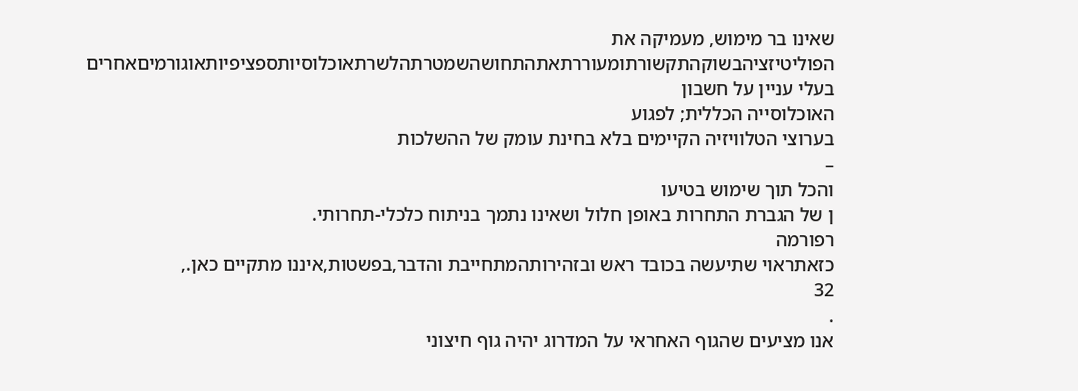שאינו בר מימוש, מעמיקה את
הפוליטיזציהבשוקהתקשורתומעוררתאתהתחושהשמטרתהלשרתאוכלוסיותספציפיותאוגורמיםאחרים
בעלי עניין על חשבון
האוכלוסייה הכללית; לפגוע
בערוצי הטלוויזיה הקיימים בלא בחינת עומק של ההשלכות
–
והכל תוך שימוש בטיעו
ן של הגברת התחרות באופן חלול ושאינו נתמך בניתוח כלכלי-תחרותי.
רפורמה
כזאתראוי שתיעשה בכובד ראש ובזהירותהמתחייבת והדבר,בפשטות,איננו מתקיים כאן.,
32
.
אנו מציעים שהגוף האחראי על המדרוג יהיה גוף חיצוני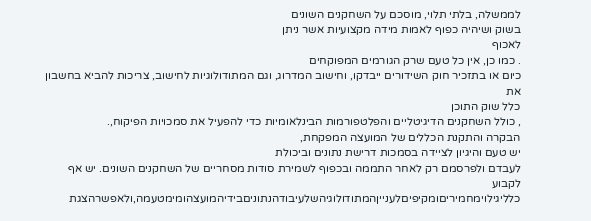לממשלה, בלתי תלוי, מוסכם על השחקנים השונים
בשוק ושיהיה כפוף לאמות מידה מקצועיות אשר ניתן
לאכוף
. כמו כן, אין כל טעם שרק הגורמים המפוקחים
כיום או בתזכיר חוק השידורים ייבדקו, וחישוב המדרוג, וגם המתודולוגיות לחישוב, צריכות להביא בחשבון את
כלל שוק התוכן
, כולל השחקנים הדיגיטליים והפלטפורמות הבינלאומיות כדי להפעיל את סמכויות הפיקוח,.
הבקרה והתקנת הכללים של המועצה המפקחת,
יש טעם והיגיון לציידה בסמכות דרישת נתונים וביכולת
לעבדם ולפרסמם רק לאחר התממה ובכפוף לשמירת סודות מסחריים של השחקנים השונים. יש אף לקבוע
כלליגילוימחמיריםומקיפיםלענייןהמתודולוגיהשלעיבודהנתוניםבידיהמועצהומימטעמה,ולאפשרהצגת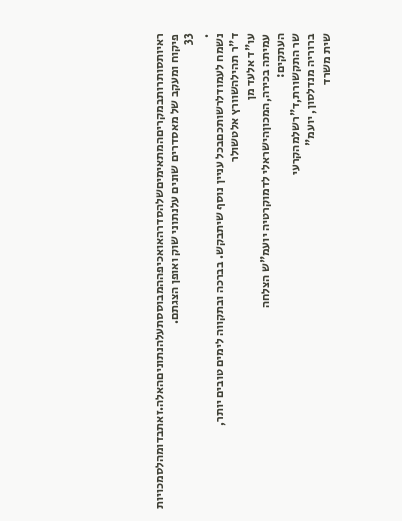ראיותסותרותבמקריםהמתאימיםשלהסדרהאואכיפההמבוססתעלהנתוניםהאלה.זאתבדומהלסמכויות
פיקוח ומעקב של מאסדרים שונים עלנתוני שוק ואופן הצגתם.
33
.
נשמח לעמודלרשותכםבכל עניין נוסף שיתבקש. בברכה ובתקווה לימים טובים יותר,
ד"ר תהילהשוורץ אלטשולר
עו"ד אלעד מן
עמיתה בכירה,המכוןהישראלי לדמוקרטיה יועמ"ש הצלחה
העתקים:
שר התקשורת,ד"רשלמהקרעי
ברוריה מנדלסון, יועמ"
שית משרד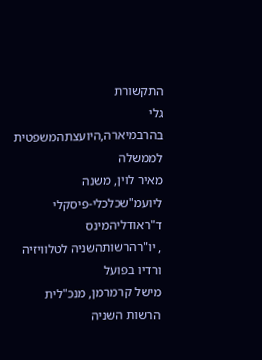התקשורת
גלי בהרבמיארה,היועצתהמשפטית לממשלה
מאיר לוין, משנה ליועמ"שכלכלי-פיסקלי
ד"ראודליהמינס
, יו"רהרשותהשניה לטלוויזיה ורדיו בפועל
מישל קרמרמן, מנכ"לית הרשות השניה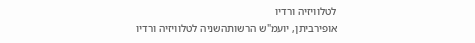לטלוויזיה ורדיו
אופירביתן, יועמ"ש הרשותהשניה לטלוויזיה ורדיו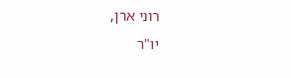רוני ארן,
יו"ר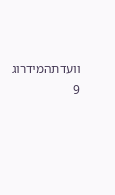וועדתהמידרוג
9